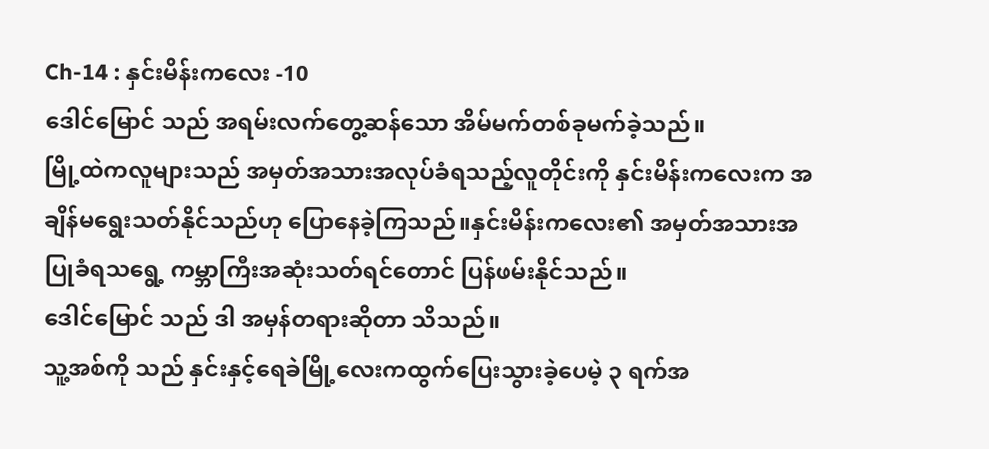Ch-14 : နှင်းမိန်းကလေး -10
ဒေါင်မြောင် သည် အရမ်းလက်တွေ့ဆန်သော အိမ်မက်တစ်ခုမက်ခဲ့သည်။
မြို့ထဲကလူများသည် အမှတ်အသားအလုပ်ခံရသည့်လူတိုင်းကို နှင်းမိန်းကလေးက အချိန်မရွေးသတ်နိုင်သည်ဟု ပြောနေခဲ့ကြသည်။နှင်းမိန်းကလေး၏ အမှတ်အသားအပြုခံရသရွေ့ ကမ္ဘာကြီးအဆုံးသတ်ရင်တောင် ပြန်ဖမ်းနိုင်သည်။
ဒေါင်မြောင် သည် ဒါ အမှန်တရားဆိုတာ သိသည်။
သူ့အစ်ကို သည် နှင်းနှင့်ရေခဲမြို့လေးကထွက်ပြေးသွားခဲ့ပေမဲ့ ၃ ရက်အ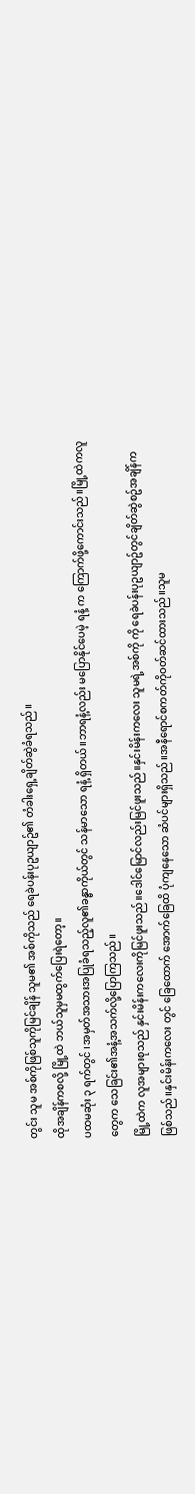တွင်း သူမ အစ်ကိုဖြစ်သူကိုမြင်ချိန် သူမ၏ အစ်ကိုသည် ရေခဲပန်းပုဥယျာဥ်၏ တံခါးရှေ့ချိတ်ဆွဲခံရသည်။
ထိုအချိန်ကစလို့ မြို့ထဲ ဘယ်သူမှမထွက်ပြေးရဲတော့။
ပထမဆုံး ၃ ရက်တွင် ၊အမှတ်အသားအပြုခံရသည့်လူ၏ခန္ဓာကိုယ်တွင် သန်မာသော ရနံ့ ရှိတယ်။ဘာရနံ့လည်း မပြောနိုင်ပေမဲ့ ရနံ့ က ကြောက်ဖို့ကောင်းသည်။မြို့ထဲကလူတွေက သေခြင်း၏အနံ့အသက်လို့ပြောကြသည်။
မြို့ထဲက လူအများစုသည် နှင်းမိန်းကလေးကိုမြင်ဖူးသည်။ဒေါင်မြောင်လည်းမြင်ဖူးသည်။နှင်းမိန်းကလေး သူမရဲ့အစ်ကို ကို ရေခဲပန်းပုဥယျာဥ်တွင်ချိတ်ဆွဲစဥ်အချိန်ကဖြစ်သည်။နှင်းမိန်းကလေး တွင် ခြေထောက် အောက်ခြေထိ ပုံကျနေသော ဆံပင်များရှိသည်။အနီရောင်စကတ်ကိုဝတ်ဆင်ထားသည်။သူမ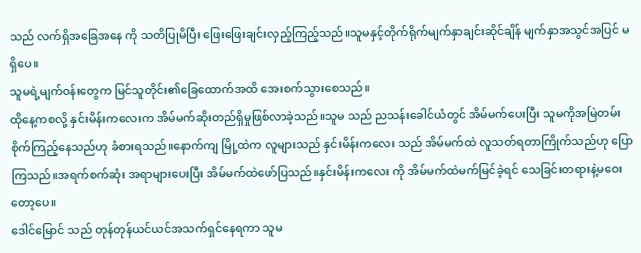သည် လက်ရှိအခြေအနေ ကို သတိပြုမိပြီး ဖြေးဖြေးချင်းလှည့်ကြည့်သည်။သူမနှင့်တိုက်ရိုက်မျက်နှာချင်းဆိုင်ချိန် မျက်နှာအသွင်အပြင် မရှိပေ။
သူမရဲ့မျက်ဝန်းတွေက မြင်သူတိုင်း၏ခြေထောက်အထိ အေးစက်သွားစေသည်။
ထိုနေ့ကစလို့ နှင်းမိန်းကလေးက အိမ်မက်ဆိုးတည်ရှိမှုဖြစ်လာခဲ့သည်။သူမ သည် ညသန်းခေါင်ယံတွင် အိမ်မက်ပေးပြီး သူမကိုအမြဲတမ်းစိုက်ကြည့်နေသည်ဟု ခံစားရသည်။နောက်ကျ မြို့ထဲက လူများသည် နှင်းမိန်းကလေး သည် အိမ်မက်ထဲ လူသတ်ရတာကြိုက်သည်ဟု ပြောကြသည်။အရက်စက်ဆုံး အရာများပေးပြီး အိမ်မက်ထဲဖော်ပြသည်။နှင်းမိန်းကလေး ကို အိမ်မက်ထဲမက်မြင်ခဲ့ရင် သေခြင်းတရားနဲ့မဝေးတော့ပေ။
ဒေါင်မြောင် သည် တုန်တုန်ယင်ယင်အသက်ရှင်နေရကာ သူမ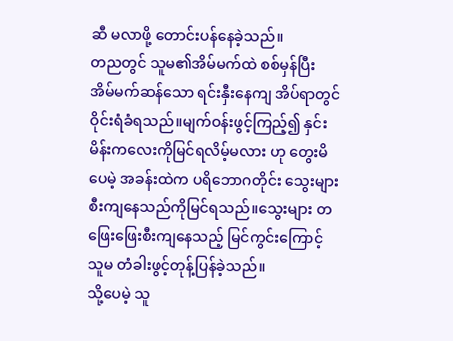ဆီ မလာဖို့ တောင်းပန်နေခဲ့သည်။
တညတွင် သူမ၏အိမ်မက်ထဲ စစ်မှန်ပြီး အိမ်မက်ဆန်သော ရင်းနှီးနေကျ အိပ်ရာတွင် ဝိုင်းရံခံရသည်။မျက်ဝန်းဖွင့်ကြည့်၍ နှင်းမိန်းကလေးကိုမြင်ရလိမ့်မလား ဟု တွေးမိပေမဲ့ အခန်းထဲက ပရိဘောဂတိုင်း သွေးများစီးကျနေသည်ကိုမြင်ရသည်။သွေးများ တဖြေးဖြေးစီးကျနေသည့် မြင်ကွင်းကြောင့် သူမ တံခါးဖွင့်တုန့်ပြန်ခဲ့သည်။
သို့ပေမဲ့ သူ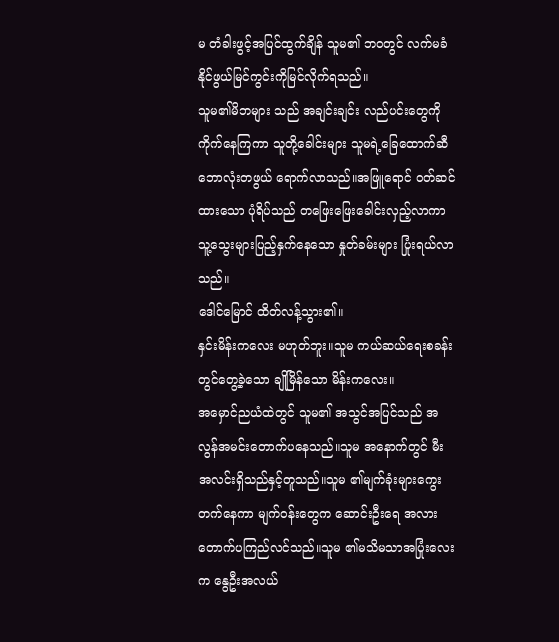မ တံခါးဖွင့်အပြင်ထွက်ချိန် သူမ၏ ဘဝတွင် လက်မခံနိုင်ဖွယ်မြင်ကွင်းကိုမြင်လိုက်ရသည်။
သူမ၏မိဘများ သည် အချင်းချင်း လည်ပင်းတွေကို ကိုက်နေကြကာ သူတို့ခေါင်းများ သူမရဲ့ခြေထောက်ဆီ ဘောလုံးတဖွယ် ရောက်လာသည်။အဖြူရောင် ဝတ်ဆင်ထားသော ပုံရိပ်သည် တဖြေးဖြေးခေါင်းလှည့်လာကာ သူ့သွေးများပြည့်နှက်နေသော နှုတ်ခမ်းများ ပြုံးရယ်လာသည်။
ဒေါင်မြောင် ထိတ်လန့်သွား၏။
နှင်းမိန်းကလေး မဟုတ်ဘူး။သူမ ကယ်ဆယ်ရေးစခန်းတွင်တွေ့ခဲ့သော ချိုမြိန်သော မိန်းကလေး။
အမှောင်ညယံထဲတွင် သူမ၏ အသွင်အပြင်သည် အလွန်အမင်းတောက်ပနေသည်။သူမ အနောက်တွင် မီးအလင်းရှိသည်နှင့်တူသည်။သူမ ၏မျက်ခုံးများကွေးတက်နေကာ မျက်ဝန်းတွေက ဆောင်းဦးရေ အလား တောက်ပကြည်လင်သည်။သူမ ၏မသိမသာအပြုံးလေးက နွေဦးအလယ်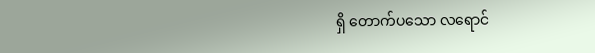ရှိ တောက်ပသော လရောင်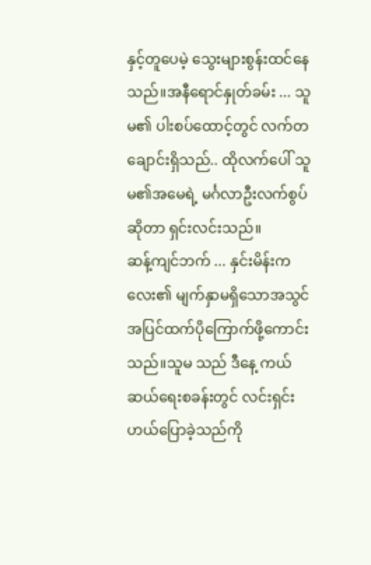နှင့်တူပေမဲ့ သွေးများစွန်းထင်နေသည်။အနီရောင်နှုတ်ခမ်း ... သူမ၏ ပါးစပ်ထောင့်တွင် လက်တချောင်းရှိသည်.. ထိုလက်ပေါ် သူမ၏အမေရဲ့ မင်္ဂလာဦးလက်စွပ်ဆိုတာ ရှင်းလင်းသည်။
ဆန့်ကျင်ဘက် ... နှင်းမိန်းကလေး၏ မျက်နှာမရှိသောအသွင်အပြင်ထက်ပိုကြောက်ဖို့ကောင်းသည်။သူမ သည် ဒီနေ့ ကယ်ဆယ်ရေးစခန်းတွင် လင်းရှင်းဟယ်ပြောခဲ့သည်ကို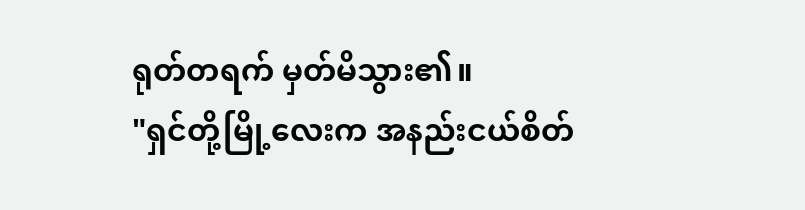ရုတ်တရက် မှတ်မိသွား၏။
"ရှင်တို့မြို့လေးက အနည်းငယ်စိတ်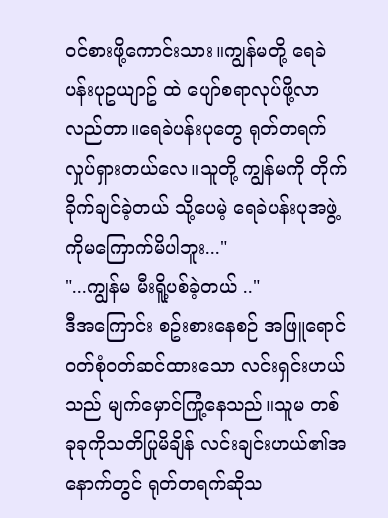ဝင်စားဖို့ကောင်းသား။ကျွန်မတို့ ရေခဲပန်းပုဥယျာဥ် ထဲ ပျော်စရာလုပ်ဖို့လာလည်တာ။ရေခဲပန်းပုတွေ ရုတ်တရက် လှုပ်ရှားတယ်လေ။သူတို့ ကျွန်မကို တိုက်ခိုက်ချင်ခဲ့တယ် သို့ပေမဲ့ ရေခဲပန်းပုအဖွဲ့ကိုမကြောက်မိပါဘူး..."
"...ကျွန်မ မီးရိူ့ပစ်ခဲ့တယ် .."
ဒီအကြောင်း စဥ်းစားနေစဉ် အဖြူရောင်ဝတ်စုံဝတ်ဆင်ထားသော လင်းရှင်းဟယ် သည် မျက်မှောင်ကြုံ့နေသည်။သူမ တစ်ခုခုကိုသတိပြုမိချိန် လင်းချင်းဟယ်၏အနောက်တွင် ရုတ်တရက်ဆိုသ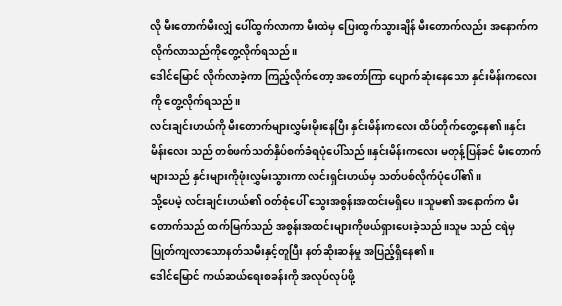လို မီးတောက်မီးလျှံ ပေါ်ထွက်လာကာ မီးထဲမှ ပြေးထွက်သွားချိန် မီးတောက်လည်း အနောက်က လိုက်လာသည်ကိုတွေ့လိုက်ရသည်။
ဒေါင်မြောင် လိုက်လာခဲ့ကာ ကြည့်လိုက်တော့ အတော်ကြာ ပျောက်ဆုံးနေသော နှင်းမိန်းကလေးကို တွေ့လိုက်ရသည်။
လင်းချင်းဟယ်ကို မီးတောက်များလွှမ်းမိုးနေပြီး နှင်းမိန်းကလေး ထိပ်တိုက်တွေ့နေ၏။နှင်းမိန်းလေး သည် တစ်ဖက်သတ်နှိပ်စက်ခံရပုံပေါ်သည်။နှင်းမိန်းကလေး မတုန့်ပြန်ခင် မီးတောက်များသည် နှင်းများကိုဖုံးလွှမ်းသွားကာ လင်းရှင်းဟယ်မှ သတ်ပစ်လိုက်ပုံပေါ်၏။
သို့ပေမဲ့ လင်းချင်းဟယ်၏ ဝတ်စုံပေါ် သွေးအစွန်းအထင်းမရှိပေ။သူမ၏ အနောက်က မီးတောက်သည် ထက်မြက်သည် အစွန်းအထင်းများကိုဖယ်ရှားပေးခဲ့သည်။သူမ သည် ငရဲမှ ပြုတ်ကျလာသောနတ်သမီးနှင့်တူပြီး နတ်ဆိုးဆန်မှု အပြည့်ရှိနေ၏။
ဒေါင်မြောင် ကယ်ဆယ်ရေးစခန်းကို အလုပ်လုပ်ဖို့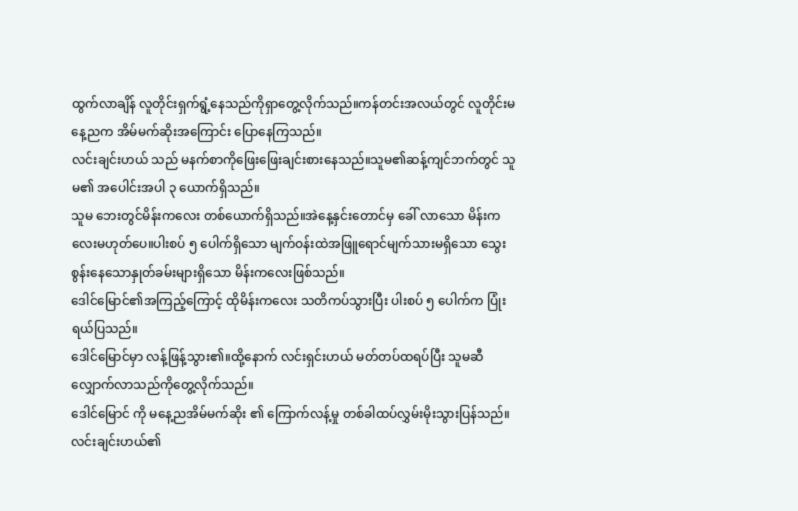ထွက်လာချိန် လူတိုင်းရှက်ရွံ့နေသည်ကိုရှာတွေ့လိုက်သည်။ကန်တင်းအလယ်တွင် လူတိုင်းမနေ့ညက အိမ်မက်ဆိုးအကြောင်း ပြောနေကြသည်။
လင်းချင်းဟယ် သည် မနက်စာကိုဖြေးဖြေးချင်းစားနေသည်။သူမ၏ဆန့်ကျင်ဘက်တွင် သူမ၏ အပေါင်းအပါ ၃ ယောက်ရှိသည်။
သူမ ဘေးတွင်မိန်းကလေး တစ်ယောက်ရှိသည်။အဲနေ့နှင်းတောင်မှ ခေါ် လာသော မိန်းကလေးမဟုတ်ပေ။ပါးစပ် ၅ ပေါက်ရှိသော မျက်ဝန်းထဲအဖြူရောင်မျက်သားမရှိသော သွေးစွန်းနေသောနှုတ်ခမ်းများရှိသော မိန်းကလေးဖြစ်သည်။
ဒေါင်မြောင်၏အကြည့်ကြောင့် ထိုမိန်းကလေး သတိကပ်သွားပြီး ပါးစပ် ၅ ပေါက်က ပြုံးရယ်ပြသည်။
ဒေါင်မြောင်မှာ လန့်ဖြန့်သွား၏။ထို့နောက် လင်းရှင်းဟယ် မတ်တပ်ထရပ်ပြီး သူမဆီလျှောက်လာသည်ကိုတွေ့လိုက်သည်။
ဒေါင်မြောင် ကို မနေ့ညအိမ်မက်ဆိုး ၏ ကြောက်လန့်မှု တစ်ခါထပ်လွှမ်းမိုးသွားပြန်သည်။လင်းချင်းဟယ်၏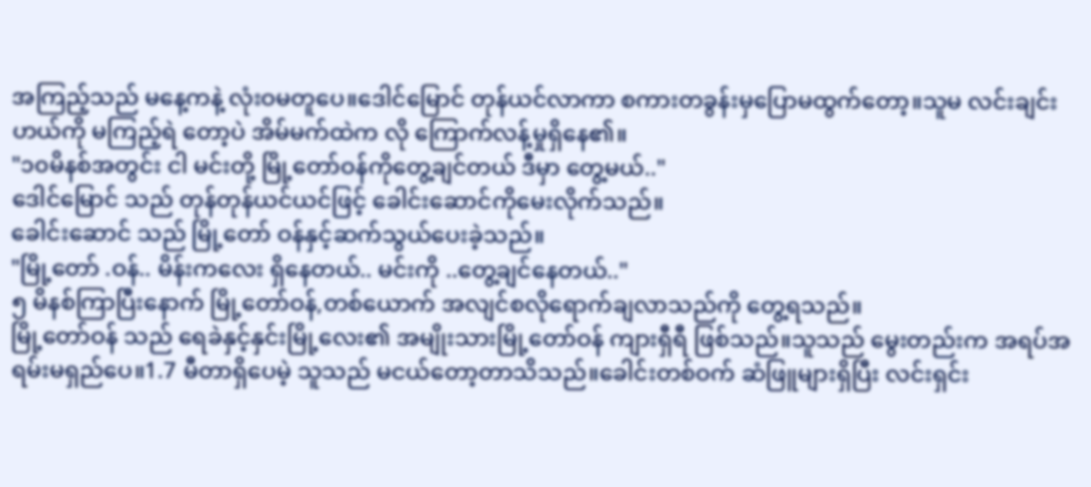အကြည့်သည် မနေ့ကနဲ့ လုံးဝမတူပေ။ဒေါင်မြောင် တုန်ယင်လာကာ စကားတခွန်းမှပြောမထွက်တော့။သူမ လင်းချင်းဟယ်ကို မကြည့်ရဲ တော့ပဲ အိမ်မက်ထဲက လို ကြောက်လန့်မှုရှိနေ၏။
"၁၀မိနစ်အတွင်း ငါ မင်းတို့ မြို့တော်ဝန်ကိုတွေ့ချင်တယ် ဒီမှာ တွေ့မယ်.."
ဒေါင်မြောင် သည် တုန်တုန်ယင်ယင်ဖြင့် ခေါင်းဆောင်ကိုမေးလိုက်သည်။
ခေါင်းဆောင် သည် မြို့တော် ဝန်နှင့်ဆက်သွယ်ပေးခဲ့သည်။
"မြို့တော် .ဝန်.. မိန်းကလေး ရှိနေတယ်.. မင်းကို ..တွေ့ချင်နေတယ်.."
၅ မိနစ်ကြာပြီးနောက် မြို့တော်ဝန်,တစ်ယောက် အလျင်စလိုရောက်ချလာသည်ကို တွေ့ရသည်။
မြို့တော်ဝန် သည် ရေခဲနှင့်နှင်းမြို့လေး၏ အမျိုးသားမြို့တော်ဝန် ကျားရှီရီ ဖြစ်သည်။သူသည် မွေးတည်းက အရပ်အရမ်းမရှည်ပေ။1.7 မီတာရှိပေမဲ့ သူသည် မငယ်တော့တာသိသည်။ခေါင်းတစ်ဝက် ဆံဖြူများရှိပြီး လင်းရှင်း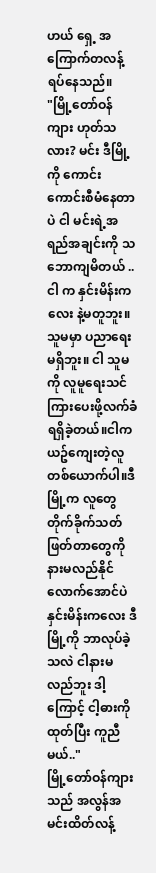ဟယ် ရှေ့ အကြောက်တလန့်ရပ်နေသည်။
"မြို့တော်ဝန်ကျား ဟုတ်သလား? မင်း ဒီမြို့ကို ကောင်းကောင်းစီမံနေတာပဲ ငါ မင်းရဲ့အရည်အချင်းကို သဘောကျမိတယ် .. ငါ က နှင်းမိန်းကလေး နဲ့မတူဘူး။သူမမှာ ပညာရေးမရှိဘူး။ ငါ သူမကို လူမူရေးသင်ကြားပေးဖို့လက်ခံရရှိခဲ့တယ်။ငါက ယဥ်ကျေးတဲ့လူတစ်ယောက်ပါ။ဒီမြို့က လူတွေ တိုက်ခိုက်သတ်ဖြတ်တာတွေကိုနားမလည်နိုင်လောက်အောင်ပဲ နှင်းမိန်းကလေး ဒီမြို့ကို ဘာလုပ်ခဲ့သလဲ ငါနားမလည်ဘူး ဒါ့ကြောင့် ငါ့ဓားကိုထုတ်ပြီး ကူညီမယ်.."
မြို့တော်ဝန်ကျား သည် အလွန်အမင်းထိတ်လန့်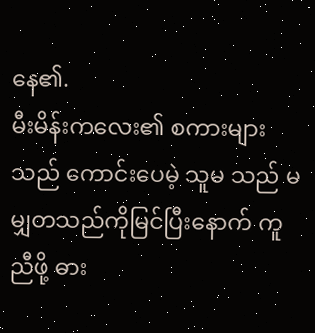နေ၏.
မီးမိန်းကလေး၏ စကားများသည် ကောင်းပေမဲ့ သူမ သည် မမျှတသည်ကိုမြင်ပြီးနောက် ကူညီဖို့ ဓား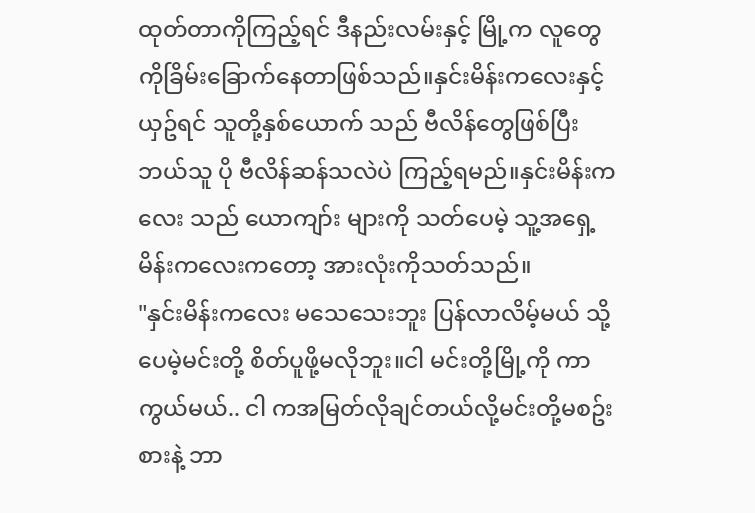ထုတ်တာကိုကြည့်ရင် ဒီနည်းလမ်းနှင့် မြို့က လူတွေကိုခြိမ်းခြောက်နေတာဖြစ်သည်။နှင်းမိန်းကလေးနှင့်ယှဥ်ရင် သူတို့နှစ်ယောက် သည် ဗီလိန်တွေဖြစ်ပြီး ဘယ်သူ ပို ဗီလိန်ဆန်သလဲပဲ ကြည့်ရမည်။နှင်းမိန်းကလေး သည် ယောကျာ်း များကို သတ်ပေမဲ့ သူ့အရှေ့မိန်းကလေးကတော့ အားလုံးကိုသတ်သည်။
"နှင်းမိန်းကလေး မသေသေးဘူး ပြန်လာလိမ့်မယ် သို့ပေမဲ့မင်းတို့ စိတ်ပူဖို့မလိုဘူး။ငါ မင်းတို့မြို့ကို ကာကွယ်မယ်.. ငါ ကအမြတ်လိုချင်တယ်လို့မင်းတို့မစဥ်းစားနဲ့ ဘာ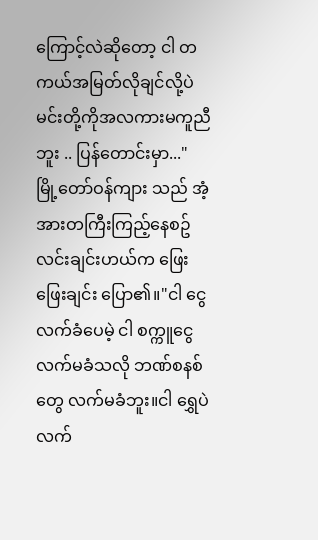ကြောင့်လဲဆိုတော့ ငါ တကယ်အမြတ်လိုချင်လို့ပဲ မင်းတို့ကိုအလကားမကူညီဘူး .. ပြန်တောင်းမှာ..."
မြို့တော်ဝန်ကျား သည် အံ့အားတကြီးကြည့်နေစဥ် လင်းချင်းဟယ်က ဖြေးဖြေးချင်း ပြော၏။"ငါ ငွေလက်ခံပေမဲ့ ငါ စက္ကူငွေလက်မခံသလို ဘဏ်စနစ်တွေ လက်မခံဘူး။ငါ ရွှေပဲလက်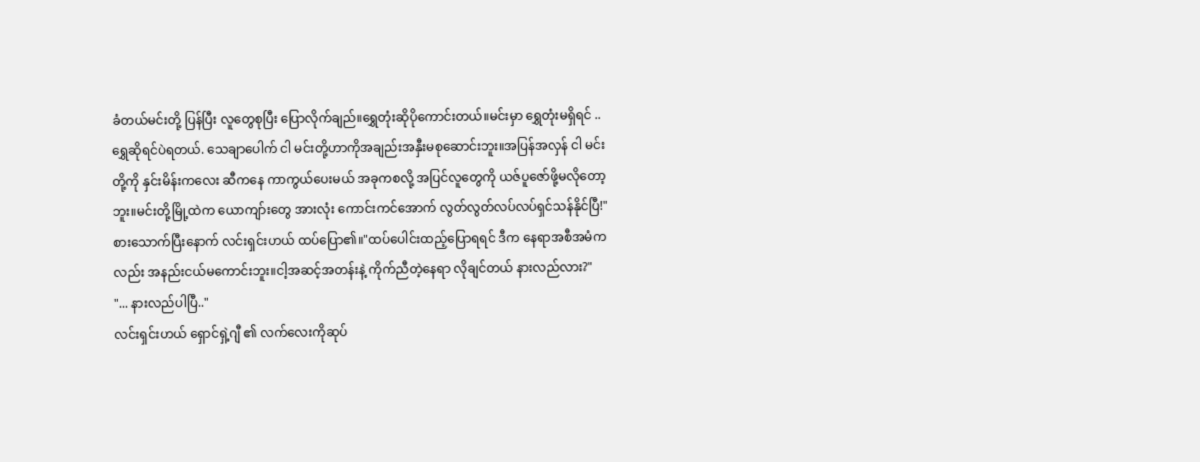ခံတယ်မင်းတို့ ပြန်ပြီး လူတွေစုပြီး ပြောလိုက်ချည်။ရွှေတုံးဆိုပိုကောင်းတယ်။မင်းမှာ ရွှေတုံးမရှိရင် .. ရွှေဆိုရင်ပဲရတယ်. သေချာပေါက် ငါ မင်းတို့ဟာကိုအချည်းအနှီးမစုဆောင်းဘူး။အပြန်အလှန် ငါ မင်းတို့ကို နှင်းမိန်းကလေး ဆီကနေ ကာကွယ်ပေးမယ် အခုကစလို့ အပြင်လူတွေကို ယဇ်ပူဇော်ဖို့မလိုတော့ဘူး။မင်းတို့မြို့ထဲက ယောကျာ်းတွေ အားလုံး ကောင်းကင်အောက် လွတ်လွတ်လပ်လပ်ရှင်သန်နိုင်ပြီ!"
စားသောက်ပြီးနောက် လင်းရှင်းဟယ် ထပ်ပြော၏။"ထပ်ပေါင်းထည့်ပြောရရင် ဒီက နေရာအစီအမံကလည်း အနည်းငယ်မကောင်းဘူး။ငါ့အဆင့်အတန်းနဲ့ ကိုက်ညီတဲ့နေရာ လိုချင်တယ် နားလည်လား?"
"... နားလည်ပါပြီ.."
လင်းရှင်းဟယ် ရှောင်ရှဲ့ဂျီ ၏ လက်လေးကိုဆုပ်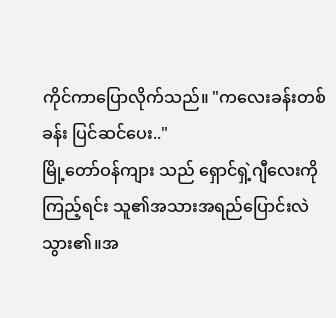ကိုင်ကာပြောလိုက်သည်။ "ကလေးခန်းတစ်ခန်း ပြင်ဆင်ပေး.."
မြို့တော်ဝန်ကျား သည် ရှောင်ရှဲ့ဂျီလေးကိုကြည့်ရင်း သူ၏အသားအရည်ပြောင်းလဲသွား၏။အ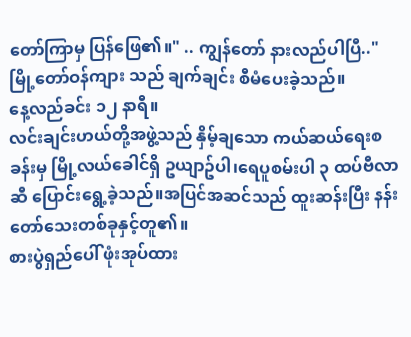တော်ကြာမှ ပြန်ဖြေ၏။" .. ကျွန်တော် နားလည်ပါပြီ.."
မြို့တော်ဝန်ကျား သည် ချက်ချင်း စီမံပေးခဲ့သည်။
နေ့လည်ခင်း ၁၂ နာရီ။
လင်းချင်းဟယ်တို့အဖွဲ့သည် နှိမ့်ချသော ကယ်ဆယ်ရေးစခန်းမှ မြို့လယ်ခေါင်ရှိ ဥယျာဥ်ပါ၊ရေပူစမ်းပါ ၃ ထပ်ဗီလာ ဆီ ပြောင်းရွေ့ခဲ့သည်။အပြင်အဆင်သည် ထူးဆန်းပြီး နန်းတော်သေးတစ်ခုနှင့်တူ၏။
စားပွဲရှည်ပေါ် ဖုံးအုပ်ထား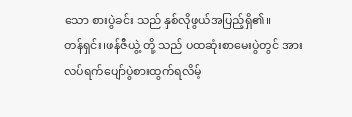သော စားပွဲခင်း သည် နှစ်လိုဖွယ်အပြည့်ရှိ၏။
တန်ရှင်း၊ဖန်ဇီယွဲ့ တို့ သည် ပထဆုံးစာမေးပွဲတွင် အားလပ်ရက်ပျော်ပွဲစားထွက်ရလိမ့်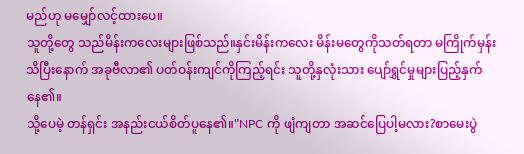မည်ဟု မမျှော်လင့်ထားပေ။
သူတို့တွေ သည်မိန်းကလေးများဖြစ်သည်။နှင်းမိန်းကလေး မိန်းမတွေကိုသတ်ရတာ မကြိုက်မှန်းသိပြီးနောက် အခုဗီလာ၏ ပတ်ဝန်းကျင်ကိုကြည့်ရင်း သူတို့နှလုံးသား ပျော်ရွှင်မှုများပြည့်နှက်နေ၏။
သို့ပေမဲ့ တန်ရှင်း အနည်းငယ်စိတ်ပူနေ၏။"NPC ကို ဖျံကျတာ အဆင်ပြေပါ့မလား?စာမေးပွဲ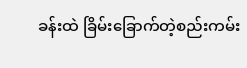ခန်းထဲ ခြိမ်းခြောက်တဲ့စည်းကမ်း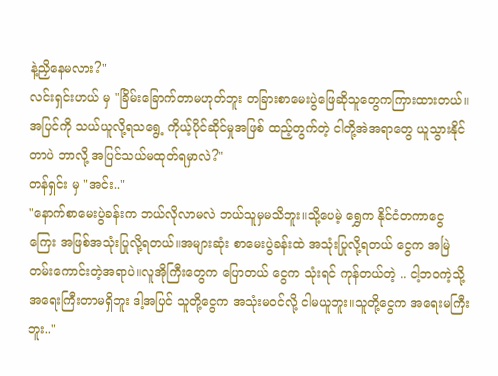နဲ့ညှိနေမလား?"
လင်းရှင်းဟယ် မှ "ခြိမ်းခြောက်တာမဟုတ်ဘူး တခြားစာမေးပွဲဖြေဆိုသူတွေကကြားထားတယ်။အပြင်ကို သယ်ယူလို့ရသရွေ့ ကိုယ့်ပိုင်ဆိုင်မှုအဖြစ် ထည့်တွက်တဲ့ ငါတို့အဲအရာတွေ ယူသွားနိုင်တာပဲ ဘာလို့ အပြင်သယ်မထုတ်ရမှာလဲ?"
တန်ရှင်း မှ "အင်း.."
"နောက်စာမေးပွဲခန်းက ဘယ်လိုလာမလဲ ဘယ်သူမှမသိဘူး။သို့ပေမဲ့ ရွှေက နိုင်ငံတကာငွေကြေး အဖြစ်အသုံးပြုလို့ရတယ်။အများဆုံး စာမေးပွဲခန်းထဲ အသုံးပြုလို့ရတယ် ငွေက အမြဲတမ်းကောင်းတဲ့အရာပဲ။လူအိုကြီးတွေက ပြောတယ် ငွေက သုံးရင် ကုန်တယ်တဲ့ .. ငါ့ဘဝကဲ့သို့ အရေးကြီးတာမရှိဘူး ဒါ့အပြင် သူတို့ငွေက အသုံးမဝင်လို့ ငါမယူဘူး။သူတို့ငွေက အရေးမကြီးဘူး.."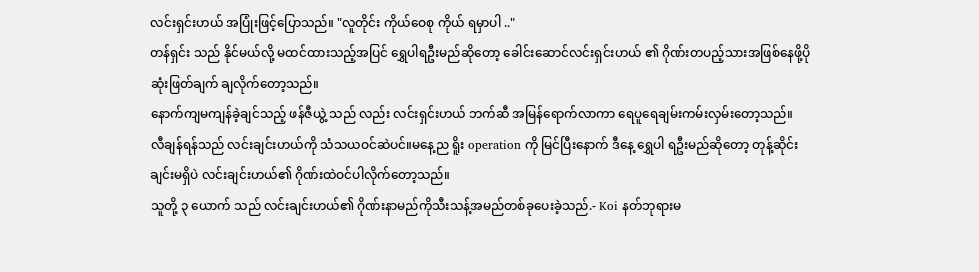လင်းရှင်းဟယ် အပြုံးဖြင့်ပြောသည်။ "လူတိုင်း ကိုယ်ဝေစု ကိုယ် ရမှာပါ .."
တန်ရှင်း သည် နိုင်မယ်လို့ မထင်ထားသည့်အပြင် ရွှေပါရဦးမည်ဆိုတော့ ခေါင်းဆောင်လင်းရှင်းဟယ် ၏ ဂိုဏ်းတပည့်သားအဖြစ်နေဖို့ပိုဆုံးဖြတ်ချက် ချလိုက်တော့သည်။
နောက်ကျမကျန်ခဲ့ချင်သည့် ဖန်ဇီယွဲ့ သည် လည်း လင်းရှင်းဟယ် ဘက်ဆီ အမြန်ရောက်လာကာ ရေပူရေချမ်းကမ်းလှမ်းတော့သည်။
လီချန်ရန်သည် လင်းချင်းဟယ်ကို သံသယဝင်ဆဲပင်။မနေ့ည ရိူး operation ကို မြင်ပြီးနောက် ဒီနေ့ ရွှေပါ ရဦးမည်ဆိုတော့ တုန့်ဆိုင်းချင်းမရှိပဲ လင်းချင်းဟယ်၏ ဂိုဏ်းထဲဝင်ပါလိုက်တော့သည်။
သူတို့ ၃ ယောက် သည် လင်းချင်းဟယ်၏ ဂိုဏ်းနာမည်ကိုသီးသန့်အမည်တစ်ခုပေးခဲ့သည်.- Koi နတ်ဘုရားမ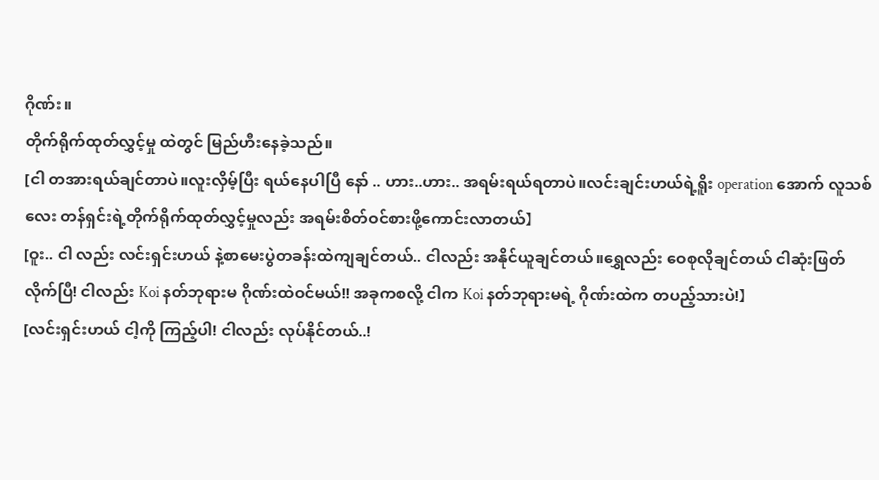ဂိုဏ်း။
တိုက်ရိုက်ထုတ်လွှင့်မှု ထဲတွင် မြည်ဟီးနေခဲ့သည်။
[ငါ တအားရယ်ချင်တာပဲ။လူးလှိမ့်ပြီး ရယ်နေပါပြီ နော် .. ဟား..ဟား.. အရမ်းရယ်ရတာပဲ။လင်းချင်းဟယ်ရဲ့ရိူး operation အောက် လူသစ်လေး တန်ရှင်းရဲ့တိုက်ရိုက်ထုတ်လွှင့်မှုလည်း အရမ်းစိတ်ဝင်စားဖို့ကောင်းလာတယ်】
[ဝူး.. ငါ လည်း လင်းရှင်းဟယ် နဲ့စာမေးပွဲတခန်းထဲကျချင်တယ်.. ငါလည်း အနိုင်ယူချင်တယ်။ရွှေလည်း ဝေစုလိုချင်တယ် ငါဆုံးဖြတ်လိုက်ပြီ! ငါလည်း Koi နတ်ဘုရားမ ဂိုဏ်းထဲဝင်မယ်!! အခုကစလို့ ငါက Koi နတ်ဘုရားမရဲ့ ဂိုဏ်းထဲက တပည့်သားပဲ!】
[လင်းရှင်းဟယ် ငါ့ကို ကြည့်ပါ! ငါလည်း လုပ်နိုင်တယ်..!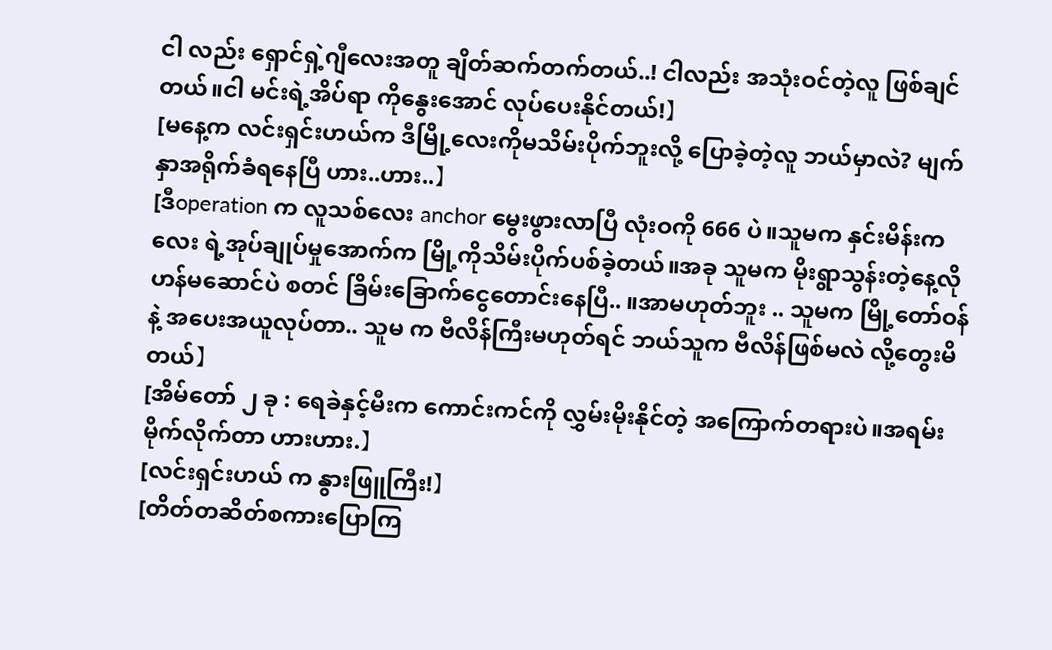ငါ လည်း ရှောင်ရှဲ့ဂျီလေးအတူ ချိတ်ဆက်တက်တယ်..! ငါလည်း အသုံးဝင်တဲ့လူ ဖြစ်ချင်တယ်။ငါ မင်းရဲ့အိပ်ရာ ကိုနွေးအောင် လုပ်ပေးနိုင်တယ်!】
[မနေ့က လင်းရှင်းဟယ်က ဒီမြို့လေးကိုမသိမ်းပိုက်ဘူးလို့ ပြောခဲ့တဲ့လူ ဘယ်မှာလဲ? မျက်နှာအရိုက်ခံရနေပြီ ဟား..ဟား..】
[ဒီoperation က လူသစ်လေး anchor မွေးဖွားလာပြီ လုံးဝကို 666 ပဲ။သူမက နှင်းမိန်းကလေး ရဲ့အုပ်ချုပ်မှုအောက်က မြို့ကိုသိမ်းပိုက်ပစ်ခဲ့တယ်။အခု သူမက မိုးရွာသွန်းတဲ့နေ့လိုဟန်မဆောင်ပဲ စတင် ခြိမ်းခြောက်ငွေတောင်းနေပြီ.. ။အာမဟုတ်ဘူး .. သူမက မြို့တော်ဝန် နဲ့ အပေးအယူလုပ်တာ.. သူမ က ဗီလိန်ကြီးမဟုတ်ရင် ဘယ်သူက ဗီလိန်ဖြစ်မလဲ လို့တွေးမိတယ်】
[အိမ်တော် ၂ ခု : ရေခဲနှင့်မီးက ကောင်းကင်ကို လွှမ်းမိုးနိုင်တဲ့ အကြောက်တရားပဲ။အရမ်းမိုက်လိုက်တာ ဟားဟား.】
[လင်းရှင်းဟယ် က နွားဖြူကြီး!】
[တိတ်တဆိတ်စကားပြောကြ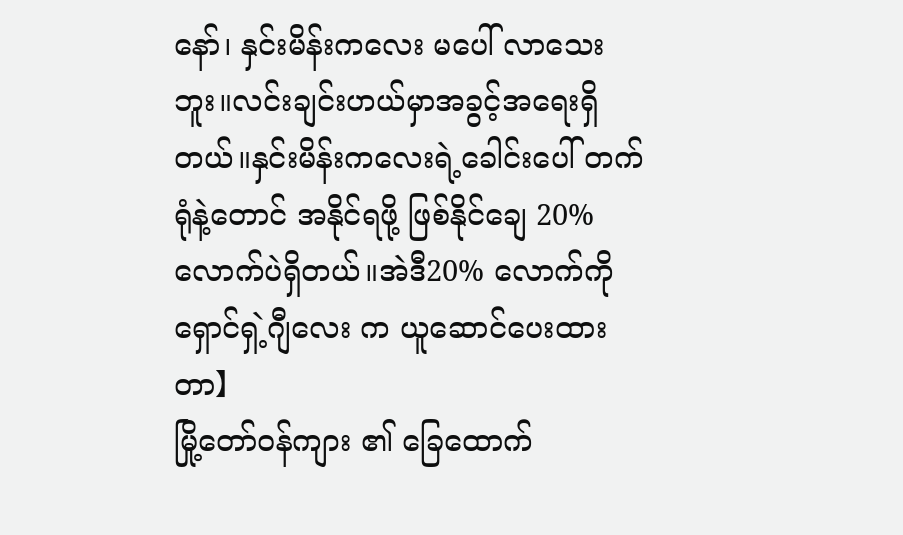နော်၊ နှင်းမိန်းကလေး မပေါ် လာသေးဘူး။လင်းချင်းဟယ်မှာအခွင့်အရေးရှိတယ်။နှင်းမိန်းကလေးရဲ့ခေါင်းပေါ် တက်ရုံနဲ့တောင် အနိုင်ရဖို့ ဖြစ်နိုင်ချေ 20% လောက်ပဲရှိတယ်။အဲဒီ20% လောက်ကို ရှောင်ရှဲ့ဂျီလေး က ယူဆောင်ပေးထားတာ】
မြို့တော်ဝန်ကျား ၏ ခြေထောက်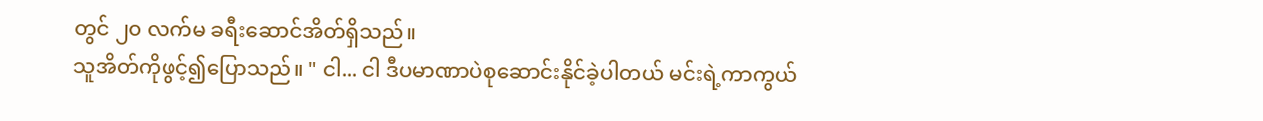တွင် ၂၀ လက်မ ခရီးဆောင်အိတ်ရှိသည်။
သူအိတ်ကိုဖွင့်၍ပြောသည်။ " ငါ... ငါ ဒီပမာဏာပဲစုဆောင်းနိုင်ခဲ့ပါတယ် မင်းရဲ့ကာကွယ်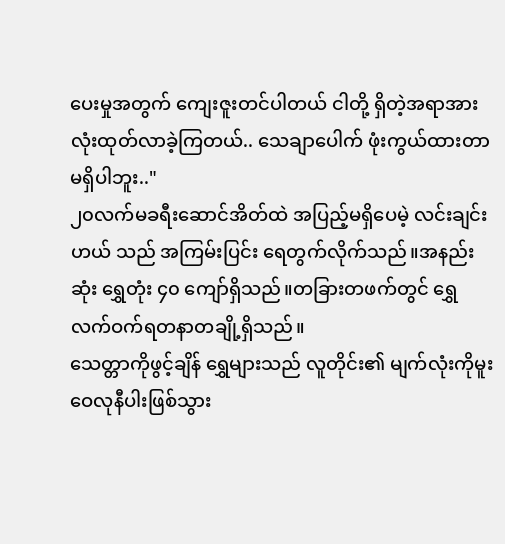ပေးမှုအတွက် ကျေးဇူးတင်ပါတယ် ငါတို့ ရှိတဲ့အရာအားလုံးထုတ်လာခဲ့ကြတယ်.. သေချာပေါက် ဖုံးကွယ်ထားတာမရှိပါဘူး.."
၂၀လက်မခရီးဆောင်အိတ်ထဲ အပြည့်မရှိပေမဲ့ လင်းချင်းဟယ် သည် အကြမ်းပြင်း ရေတွက်လိုက်သည်။အနည်းဆုံး ရွှေတုံး ၄၀ ကျော်ရှိသည်။တခြားတဖက်တွင် ရွှေလက်ဝက်ရတနာတချို့ရှိသည်။
သေတ္တာကိုဖွင့်ချိန် ရွှေများသည် လူတိုင်း၏ မျက်လုံးကိုမူးဝေလုနီပါးဖြစ်သွား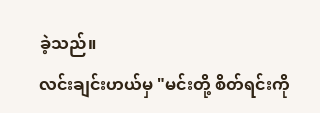ခဲ့သည်။
လင်းချင်းဟယ်မှ "မင်းတို့ စိတ်ရင်းကို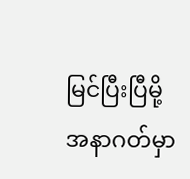မြင်ပြီးပြီမို့ အနာဂတ်မှာ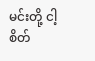မင်းတို့ ငါ့ စိတ်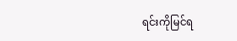ရင်းကိုမြင်ရ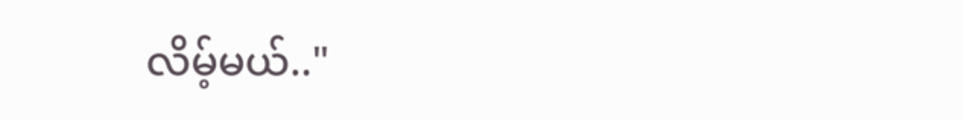လိမ့်မယ်.."